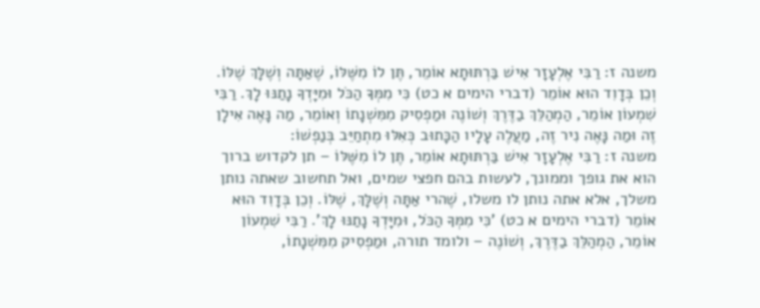משנה ז: רַבִּי אֶלְעָזָר אִישׁ בַּרְתּוּתָא אוֹמֵר, תֶּן לוֹ מִשֶּׁלּוֹ, שֶׁאַתָּה וְשֶׁלָּךְ שֶׁלּוֹ. וְכֵן בְּדָוִד הוּא אוֹמֵר (דברי הימים א כט) כִּי מִמְּךָ הַכֹּל וּמִיָּדְךָ נָתַנּוּ לָךְ. רַבִּי שִׁמְעוֹן אוֹמֵר, הַמְהַלֵּךְ בַדֶּרֶךְ וְשׁוֹנֶה וּמַפְסִיק מִמִּשְׁנָתוֹ וְאוֹמֵר, מַה נָּאֶה אִילָן זֶה וּמַה נָּאֶה נִיר זֶה, מַעֲלֶה עָלָיו הַכָּתוּב כְּאִלּוּ מִתְחַיֵּב בְּנַפְשׁוֹ:
משנה ז: רַבִּי אֶלְעָזָר אִישׁ בַּרְתּוּתָא אוֹמֵר, תֶּן לוֹ מִשֶּׁלּוֹ – תן לקדוש ברוך הוא את גופך וממונך, לעשות בהם חפצי שמים, ואל תחשוב שאתה נותן משלך, אלא אתה נותן לו משלו, שֶׁהרי אַתָּה וְשֶׁלָּךְ, שֶׁלּוֹ. וְכֵן בְּדָוִד הוּא אוֹמֵר (דברי הימים א כט) 'כִּי מִמְּךָ הַכֹּל, וּמִיָּדְךָ נָתַנּוּ לָךְ'. רַבִּי שִׁמְעוֹן אוֹמֵר, הַמְהַלֵּךְ בַדֶּרֶךְ, וְשׁוֹנֶה – ולומד תורה, וּמַפְסִיק מִמִּשְׁנָתוֹ,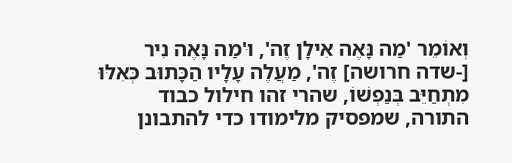וְאוֹמֵר 'מַה נָּאֶה אִילָן זֶה', וּ'מַה נָּאֶה נִיר [-שדה חרושה] זֶה', מַעֲלֶה עָלָיו הַכָּתוּב כְּאִלּוּ מִתְחַיֵּב בְּנַפְשׁוֹ, שהרי זהו חילול כבוד התורה, שמפסיק מלימודו כדי להתבונן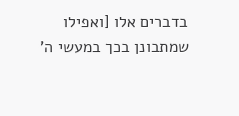בדברים אלו [ואפילו שמתבונן בכך במעשי ה'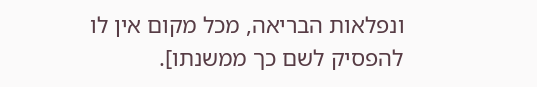ונפלאות הבריאה, מכל מקום אין לו להפסיק לשם כך ממשנתו].